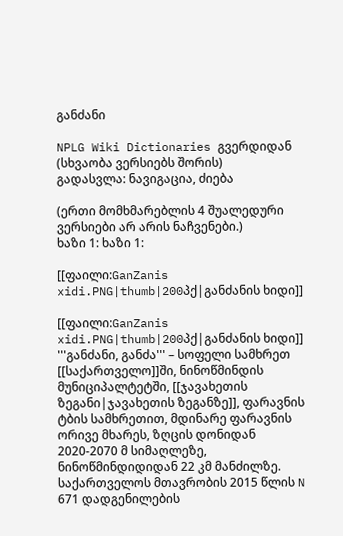განძანი

NPLG Wiki Dictionaries გვერდიდან
(სხვაობა ვერსიებს შორის)
გადასვლა: ნავიგაცია, ძიება

(ერთი მომხმარებლის 4 შუალედური ვერსიები არ არის ნაჩვენები.)
ხაზი 1: ხაზი 1:

[[ფაილი:GanZanis xidi.PNG|thumb|200პქ|განძანის ხიდი]]

[[ფაილი:GanZanis xidi.PNG|thumb|200პქ|განძანის ხიდი]]
'''განძანი, განძა''' – სოფელი სამხრეთ [[საქართველო]]ში, ნინოწმინდის მუნიციპალტეტში, [[ჯავახეთის ზეგანი|ჯავახეთის ზეგანზე]], ფარავნის ტბის სამხრეთით, მდინარე ფარავნის ორივე მხარეს, ზღცის დონიდან 2020-2070 მ სიმაღლეზე, ნინოწმინდიდიდან 22 კმ მანძილზე. საქართველოს მთავრობის 2015 წლის N 671 დადგენილების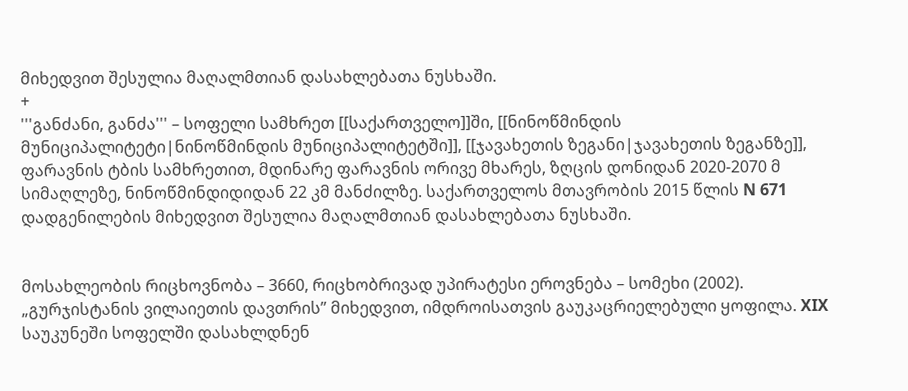მიხედვით შესულია მაღალმთიან დასახლებათა ნუსხაში.
+
'''განძანი, განძა''' – სოფელი სამხრეთ [[საქართველო]]ში, [[ნინოწმინდის მუნიციპალიტეტი|ნინოწმინდის მუნიციპალიტეტში]], [[ჯავახეთის ზეგანი|ჯავახეთის ზეგანზე]], ფარავნის ტბის სამხრეთით, მდინარე ფარავნის ორივე მხარეს, ზღცის დონიდან 2020-2070 მ სიმაღლეზე, ნინოწმინდიდიდან 22 კმ მანძილზე. საქართველოს მთავრობის 2015 წლის N 671 დადგენილების მიხედვით შესულია მაღალმთიან დასახლებათა ნუსხაში.


მოსახლეობის რიცხოვნობა – 3660, რიცხობრივად უპირატესი ეროვნება – სომეხი (2002). „გურჯისტანის ვილაიეთის დავთრის” მიხედვით, იმდროისათვის გაუკაცრიელებული ყოფილა. XIX საუკუნეში სოფელში დასახლდნენ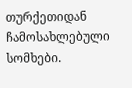თურქეთიდან ჩამოსახლებული სომხები.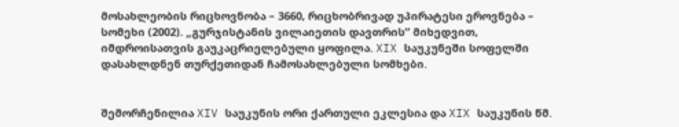მოსახლეობის რიცხოვნობა – 3660, რიცხობრივად უპირატესი ეროვნება – სომეხი (2002). „გურჯისტანის ვილაიეთის დავთრის” მიხედვით, იმდროისათვის გაუკაცრიელებული ყოფილა. XIX საუკუნეში სოფელში დასახლდნენ თურქეთიდან ჩამოსახლებული სომხები.


შემორჩენილია XIV საუკუნის ორი ქართული ეკლესია და XIX საუკუნის წმ.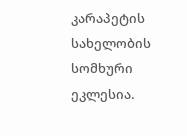კარაპეტის სახელობის სომხური ეკლესია.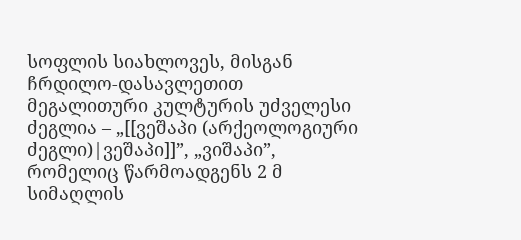სოფლის სიახლოვეს, მისგან ჩრდილო-დასავლეთით მეგალითური კულტურის უძველესი ძეგლია – „[[ვეშაპი (არქეოლოგიური ძეგლი)|ვეშაპი]]”, „ვიშაპი”, რომელიც წარმოადგენს 2 მ სიმაღლის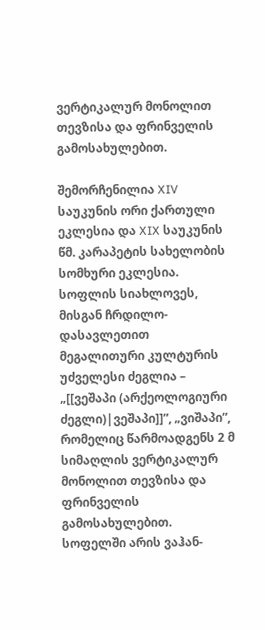ვერტიკალურ მონოლით თევზისა და ფრინველის გამოსახულებით.

შემორჩენილია XIV საუკუნის ორი ქართული ეკლესია და XIX საუკუნის წმ. კარაპეტის სახელობის სომხური ეკლესია. სოფლის სიახლოვეს, მისგან ჩრდილო-დასავლეთით მეგალითური კულტურის უძველესი ძეგლია – „[[ვეშაპი (არქეოლოგიური ძეგლი)|ვეშაპი]]”, „ვიშაპი”, რომელიც წარმოადგენს 2 მ სიმაღლის ვერტიკალურ მონოლით თევზისა და ფრინველის გამოსახულებით.
სოფელში არის ვაჰან-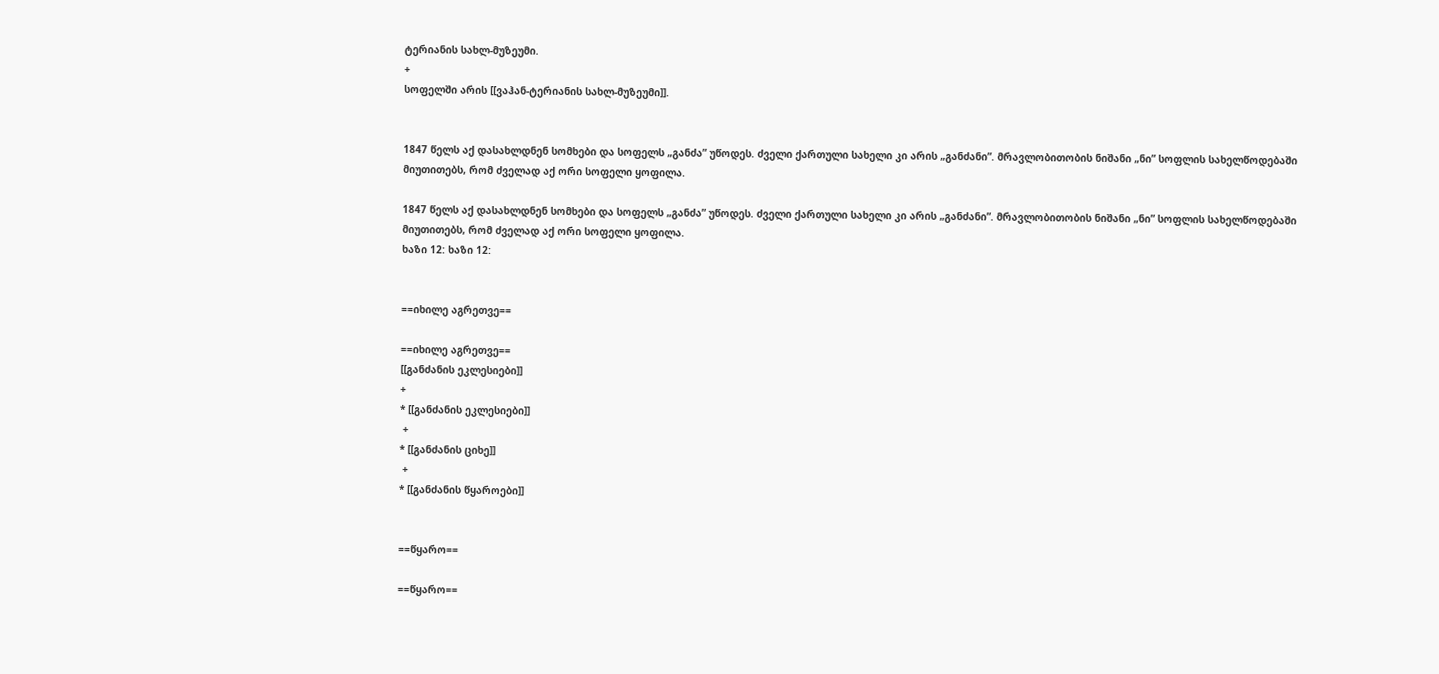ტერიანის სახლ-მუზეუმი.
+
სოფელში არის [[ვაჰან-ტერიანის სახლ-მუზეუმი]].


1847 წელს აქ დასახლდნენ სომხები და სოფელს „განძა” უწოდეს. ძველი ქართული სახელი კი არის „განძანი”. მრავლობითობის ნიშანი „ნი” სოფლის სახელწოდებაში მიუთითებს, რომ ძველად აქ ორი სოფელი ყოფილა.

1847 წელს აქ დასახლდნენ სომხები და სოფელს „განძა” უწოდეს. ძველი ქართული სახელი კი არის „განძანი”. მრავლობითობის ნიშანი „ნი” სოფლის სახელწოდებაში მიუთითებს, რომ ძველად აქ ორი სოფელი ყოფილა.
ხაზი 12: ხაზი 12:


==იხილე აგრეთვე==

==იხილე აგრეთვე==
[[განძანის ეკლესიები]]
+
* [[განძანის ეკლესიები]]
 +
* [[განძანის ციხე]]
 +
* [[განძანის წყაროები]]


==წყარო==

==წყარო==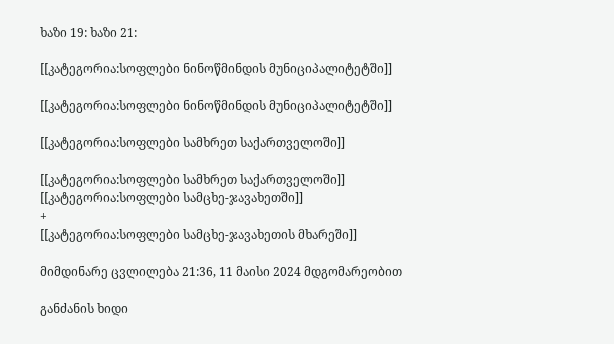ხაზი 19: ხაზი 21:

[[კატეგორია:სოფლები ნინოწმინდის მუნიციპალიტეტში]]

[[კატეგორია:სოფლები ნინოწმინდის მუნიციპალიტეტში]]

[[კატეგორია:სოფლები სამხრეთ საქართველოში]]

[[კატეგორია:სოფლები სამხრეთ საქართველოში]]
[[კატეგორია:სოფლები სამცხე-ჯავახეთში]]
+
[[კატეგორია:სოფლები სამცხე-ჯავახეთის მხარეში]]

მიმდინარე ცვლილება 21:36, 11 მაისი 2024 მდგომარეობით

განძანის ხიდი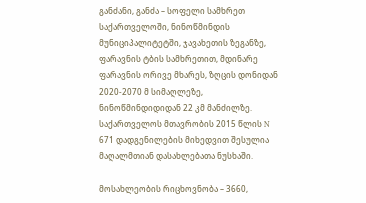განძანი, განძა – სოფელი სამხრეთ საქართველოში, ნინოწმინდის მუნიციპალიტეტში, ჯავახეთის ზეგანზე, ფარავნის ტბის სამხრეთით, მდინარე ფარავნის ორივე მხარეს, ზღცის დონიდან 2020-2070 მ სიმაღლეზე, ნინოწმინდიდიდან 22 კმ მანძილზე. საქართველოს მთავრობის 2015 წლის N 671 დადგენილების მიხედვით შესულია მაღალმთიან დასახლებათა ნუსხაში.

მოსახლეობის რიცხოვნობა – 3660,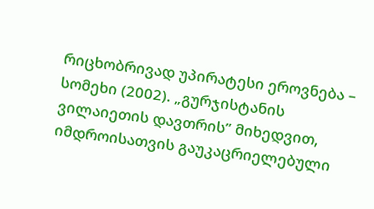რიცხობრივად უპირატესი ეროვნება – სომეხი (2002). „გურჯისტანის ვილაიეთის დავთრის” მიხედვით, იმდროისათვის გაუკაცრიელებული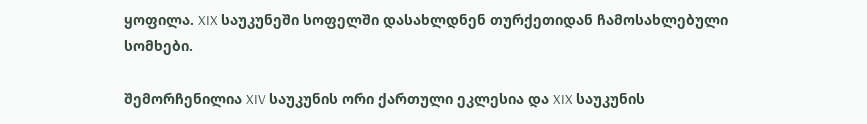ყოფილა. XIX საუკუნეში სოფელში დასახლდნენ თურქეთიდან ჩამოსახლებული სომხები.

შემორჩენილია XIV საუკუნის ორი ქართული ეკლესია და XIX საუკუნის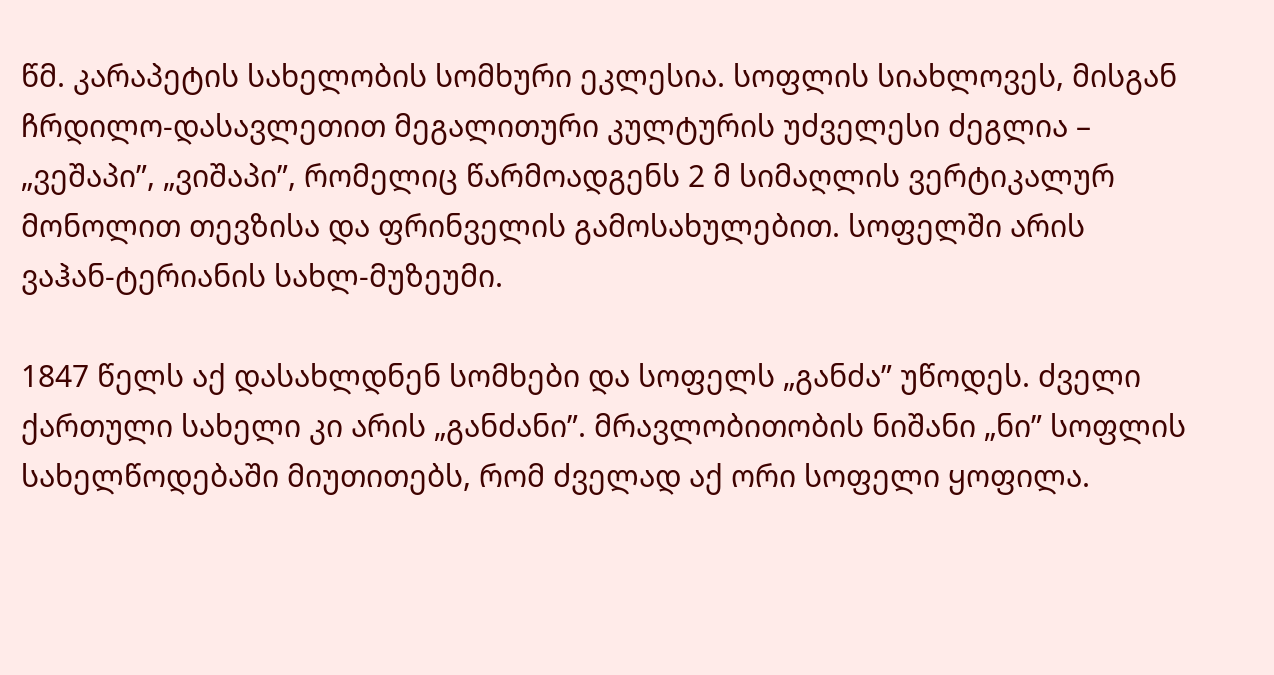წმ. კარაპეტის სახელობის სომხური ეკლესია. სოფლის სიახლოვეს, მისგან ჩრდილო-დასავლეთით მეგალითური კულტურის უძველესი ძეგლია – „ვეშაპი”, „ვიშაპი”, რომელიც წარმოადგენს 2 მ სიმაღლის ვერტიკალურ მონოლით თევზისა და ფრინველის გამოსახულებით. სოფელში არის ვაჰან-ტერიანის სახლ-მუზეუმი.

1847 წელს აქ დასახლდნენ სომხები და სოფელს „განძა” უწოდეს. ძველი ქართული სახელი კი არის „განძანი”. მრავლობითობის ნიშანი „ნი” სოფლის სახელწოდებაში მიუთითებს, რომ ძველად აქ ორი სოფელი ყოფილა.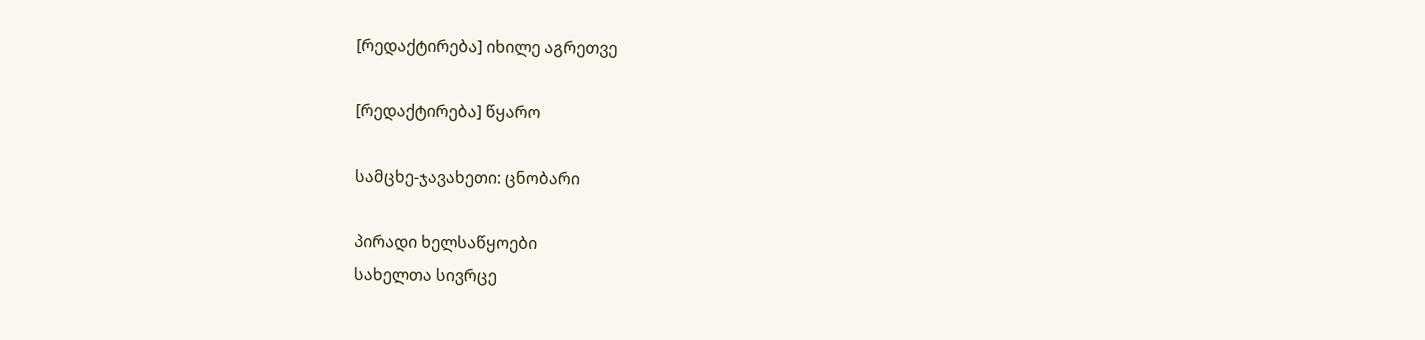[რედაქტირება] იხილე აგრეთვე

[რედაქტირება] წყარო

სამცხე-ჯავახეთი: ცნობარი

პირადი ხელსაწყოები
სახელთა სივრცე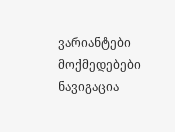ვარიანტები
მოქმედებები
ნავიგაცია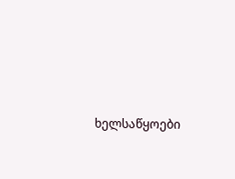ხელსაწყოები